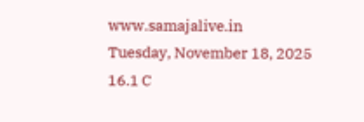www.samajalive.in
Tuesday, November 18, 2025
16.1 C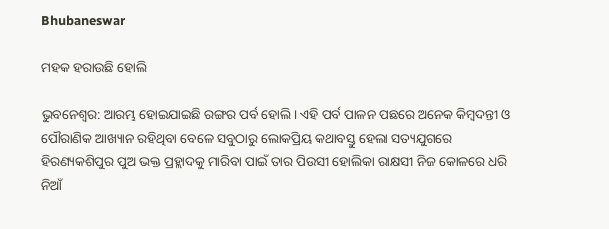Bhubaneswar

ମହକ ହରାଉଛି ହୋଲି

ଭୁବନେଶ୍ଵର: ଆରମ୍ଭ ହୋଇଯାଇଛି ରଙ୍ଗର ପର୍ବ ହୋଲି। ଏହି ପର୍ବ ପାଳନ ପଛରେ ଅନେକ କିମ୍ବଦନ୍ତୀ ଓ ପୌରାଣିକ ଆଖ୍ୟାନ ରହିଥିବା ବେଳେ ସବୁଠାରୁ ଲୋକପ୍ରିୟ କଥାବସ୍ତୁ ହେଲା ସତ୍ୟଯୁଗରେ ହିରଣ୍ୟକଶିପୁର ପୁଅ ଭକ୍ତ ପ୍ରହ୍ଲାଦକୁ ମାରିବା ପାଇଁ ତାର ପିଉସୀ ହୋଲିକା ରାକ୍ଷସୀ ନିଜ କୋଳରେ ଧରି ନିଆଁ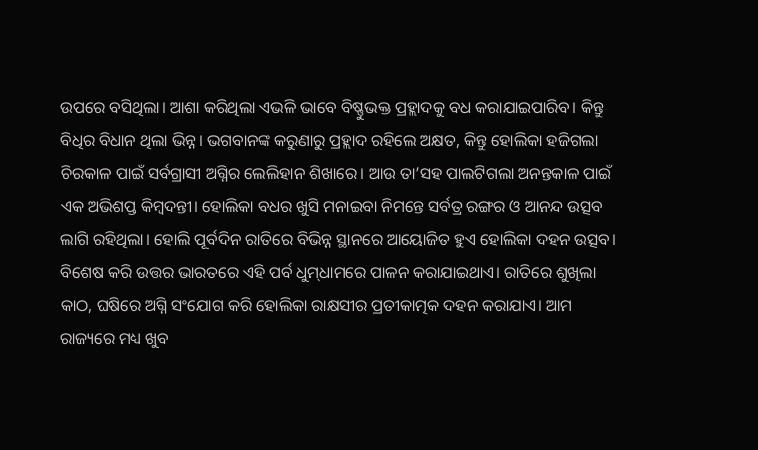ଉପରେ ବସିଥିଲା। ଆଶା କରିଥିଲା ଏଭଳି ଭାବେ ବିଷ୍ଣୁଭକ୍ତ ପ୍ରହ୍ଲାଦକୁ ବଧ କରାଯାଇପାରିବ। କିନ୍ତୁ ବିଧିର ବିଧାନ ଥିଲା ଭିନ୍ନ। ଭଗବାନଙ୍କ କରୁଣାରୁ ପ୍ରହ୍ଲାଦ ରହିଲେ ଅକ୍ଷତ, କିନ୍ତୁ ହୋଲିକା ହଜିଗଲା ଚିରକାଳ ପାଇଁ ସର୍ବଗ୍ରାସୀ ଅଗ୍ନିର ଲେଲିହାନ ଶିଖାରେ। ଆଉ ତା’ସହ ପାଲଟିଗଲା ଅନନ୍ତକାଳ ପାଇଁ ଏକ ଅଭିଶପ୍ତ କିମ୍ବଦନ୍ତୀ। ହୋଲିକା ବଧର ଖୁସି ମନାଇବା ନିମନ୍ତେ ସର୍ବତ୍ର ରଙ୍ଗର ଓ ଆନନ୍ଦ ଉତ୍ସବ ଲାଗି ରହିଥିଲା। ହୋଲି ପୂର୍ବଦିନ ରାତିରେ ବିଭିନ୍ନ ସ୍ଥାନରେ ଆୟୋଜିତ ହୁଏ ହୋଲିକା ଦହନ ଉତ୍ସବ। ବିଶେଷ କରି ଉତ୍ତର ଭାରତରେ ଏହି ପର୍ବ ଧୁମ୍‌ଧାମରେ ପାଳନ କରାଯାଇଥାଏ। ରାତିରେ ଶୁଖିଲା କାଠ, ଘଷିରେ ଅଗ୍ନି ସଂଯୋଗ କରି ହୋଲିକା ରାକ୍ଷସୀର ପ୍ରତୀକାତ୍ମକ ଦହନ କରାଯାଏ। ଆମ ରାଜ୍ୟରେ ମଧ୍ୟ ଖୁବ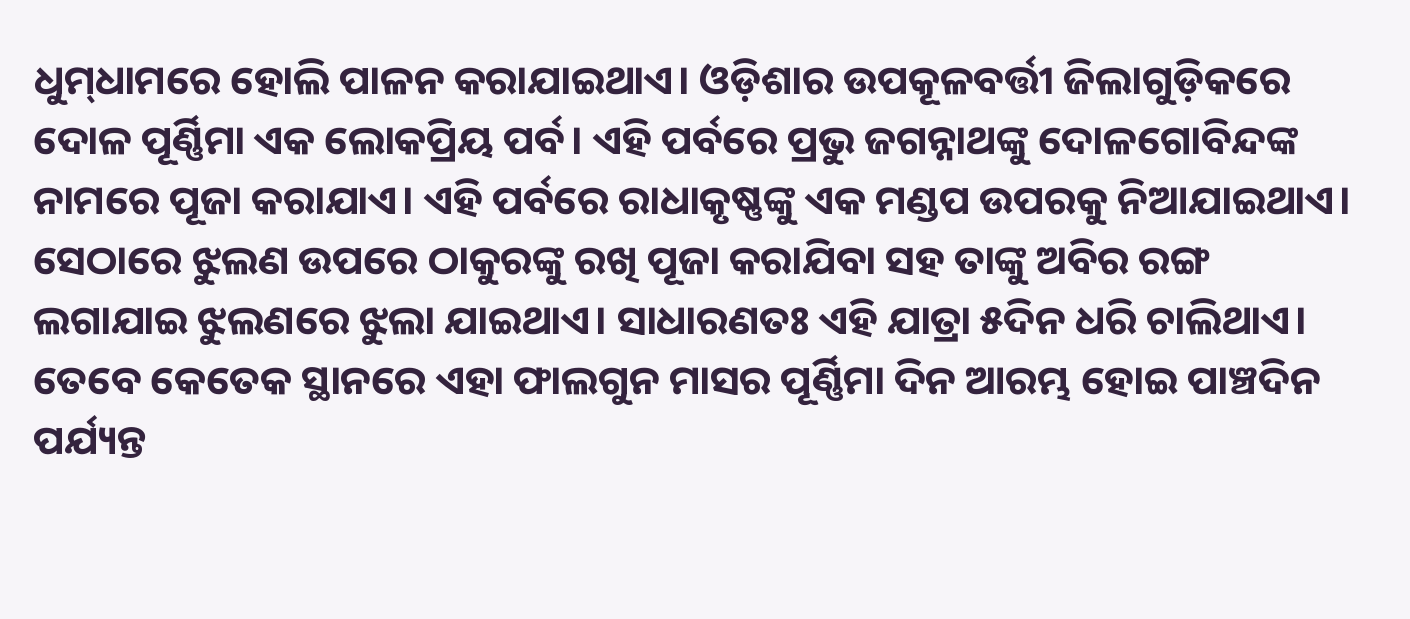ଧୁମ୍‌ଧାମରେ ହୋଲି ପାଳନ କରାଯାଇଥାଏ। ଓଡ଼ିଶାର ଉପକୂଳବର୍ତ୍ତୀ ଜିଲାଗୁଡ଼ିକରେ ଦୋଳ ପୂର୍ଣ୍ଣିମା ଏକ ଲୋକପ୍ରିୟ ପର୍ବ। ଏହି ପର୍ବରେ ପ୍ରଭୁ ଜଗନ୍ନାଥଙ୍କୁ ଦୋଳଗୋବିନ୍ଦଙ୍କ ନାମରେ ପୂଜା କରାଯାଏ। ଏହି ପର୍ବରେ ରାଧାକୃଷ୍ଣଙ୍କୁ ଏକ ମଣ୍ଡପ ଉପରକୁ ନିଆଯାଇଥାଏ। ସେଠାରେ ଝୁଲଣ ଉପରେ ଠାକୁରଙ୍କୁ ରଖି ପୂଜା କରାଯିବା ସହ ତାଙ୍କୁ ଅବିର ରଙ୍ଗ ଲଗାଯାଇ ଝୁଲଣରେ ଝୁଲା ଯାଇଥାଏ। ସାଧାରଣତଃ ଏହି ଯାତ୍ରା ୫ଦିନ ଧରି ଚାଲିଥାଏ। ତେବେ କେତେକ ସ୍ଥାନରେ ଏହା ଫାଲଗୁନ ମାସର ପୂର୍ଣ୍ଣିମା ଦିନ ଆରମ୍ଭ ହୋଇ ପାଞ୍ଚଦିନ ପର୍ଯ୍ୟନ୍ତ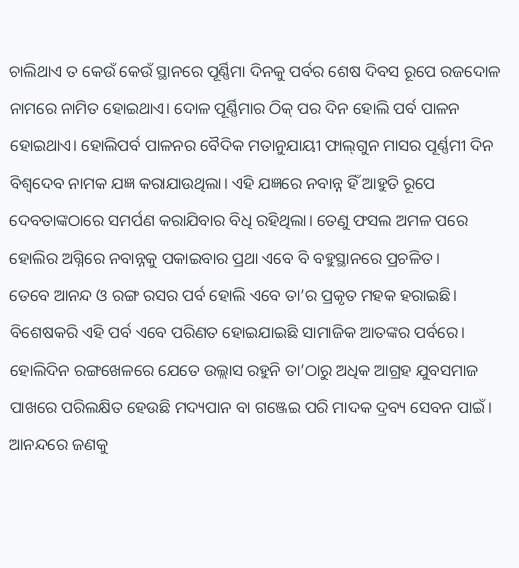ଚାଲିଥାଏ ତ କେଉଁ କେଉଁ ସ୍ଥାନରେ ପୂର୍ଣ୍ଣିମା ଦିନକୁ ପର୍ବର ଶେଷ ଦିବସ ରୂପେ ରଜଦୋଳ ନାମରେ ନାମିତ ହୋଇଥାଏ। ଦୋଳ ପୂର୍ଣ୍ଣିମାର ଠିକ୍‌ ପର ଦିନ ହୋଲି ପର୍ବ ପାଳନ ହୋଇଥାଏ। ହୋଲିପର୍ବ ପାଳନର ବୈଦିକ ମତାନୁଯାୟୀ ଫାଲ୍‌‌ଗୁନ ମାସର ପୂର୍ଣ୍ଣମୀ ଦିନ ବିଶ୍ୱଦେବ ନାମକ ଯଜ୍ଞ କରାଯାଉଥିଲା। ଏହି ଯଜ୍ଞରେ ନବାନ୍ନ ହିଁ ଆହୁତି ରୂପେ ଦେବତାଙ୍କଠାରେ ସମର୍ପଣ କରାଯିବାର ବିଧି ରହିଥିଲା। ତେଣୁ ଫସଲ ଅମଳ ପରେ ହୋଲିର ଅଗ୍ନିରେ ନବାନ୍ନକୁ ପକାଇବାର ପ୍ରଥା ଏବେ ବି ବହୁସ୍ଥାନରେ ପ୍ରଚଳିତ।
ତେବେ ଆନନ୍ଦ ଓ ରଙ୍ଗ ରସର ପର୍ବ ହୋଲି ଏବେ ତା’ର ପ୍ରକୃତ ମହକ ହରାଇଛି। ବିଶେଷକରି ଏହି ପର୍ବ ଏବେ ପରିଣତ ହୋଇଯାଇଛି ସାମାଜିକ ଆତଙ୍କର ପର୍ବରେ। ହୋଲିଦିନ ରଙ୍ଗଖେଳରେ ଯେତେ ଉଲ୍ଲାସ ରହୁନି ତା’ଠାରୁ ଅଧିକ ଆଗ୍ରହ ଯୁବସମାଜ ପାଖରେ ପରିଲକ୍ଷିତ ହେଉଛି ମଦ୍ୟପାନ ବା ଗଞ୍ଜେଇ ପରି ମାଦକ ଦ୍ରବ୍ୟ ସେବନ ପାଇଁ। ଆନନ୍ଦରେ ଜଣକୁ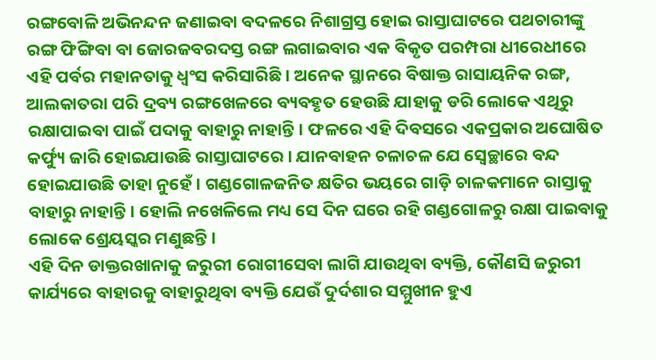ରଙ୍ଗବୋଳି ଅଭିନନ୍ଦନ ଜଣାଇବା ବଦଳରେ ନିଶାଗ୍ରସ୍ତ ହୋଇ ରାସ୍ତାଘାଟରେ ପଥଚାରୀଙ୍କୁ ରଙ୍ଗ ଫିଙ୍ଗିବା ବା ଜୋରଜବରଦସ୍ତ ରଙ୍ଗ ଲଗାଇବାର ଏକ ବିକୃତ ପରମ୍ପରା ଧୀରେଧୀରେ ଏହି ପର୍ବର ମହାନତାକୁ ଧ୍ୱଂସ କରିସାରିଛି। ଅନେକ ସ୍ଥାନରେ ବିଷାକ୍ତ ରାସାୟନିକ ରଙ୍ଗ, ଆଲକାତରା ପରି ଦ୍ରବ୍ୟ ରଙ୍ଗଖେଳରେ ବ୍ୟବହୃତ ହେଉଛି ଯାହାକୁ ଡରି ଲୋକେ ଏଥିରୁ ରକ୍ଷାପାଇବା ପାଇଁ ପଦାକୁ ବାହାରୁ ନାହାନ୍ତି। ଫଳରେ ଏହି ଦିବସରେ ଏକପ୍ରକାର ଅଘୋଷିତ କର୍ଫ୍ୟୁ ଜାରି ହୋଇଯାଉଛି ରାସ୍ତାଘାଟରେ। ଯାନବାହନ ଚଳାଚଳ ଯେ ସ୍ୱେଚ୍ଛାରେ ବନ୍ଦ ହୋଇଯାଉଛି ତାହା ନୁହେଁ। ଗଣ୍ଡଗୋଳଜନିତ କ୍ଷତିର ଭୟରେ ଗାଡ଼ି ଚାଳକମାନେ ରାସ୍ତାକୁ ବାହାରୁ ନାହାନ୍ତି। ହୋଲି ନଖେଳିଲେ ମଧ୍ୟ ସେ ଦିନ ଘରେ ରହି ଗଣ୍ଡଗୋଳରୁ ରକ୍ଷା ପାଇବାକୁ ଲୋକେ ଶ୍ରେୟସ୍କର ମଣୁଛନ୍ତି।
ଏହି ଦିନ ଡାକ୍ତରଖାନାକୁ ଜରୁରୀ ରୋଗୀସେବା ଲାଗି ଯାଉଥିବା ବ୍ୟକ୍ତି, କୌଣସି ଜରୁରୀ କାର୍ଯ୍ୟରେ ବାହାରକୁ ବାହାରୁଥିବା ବ୍ୟକ୍ତି ଯେଉଁ ଦୁର୍ଦଶାର ସମ୍ମୁଖୀନ ହୁଏ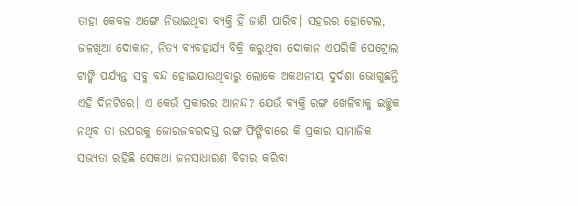ତାହା କେବଳ ଅଙ୍ଗେ ନିଭାଇଥିବା ବ୍ୟକ୍ତି ହିଁ ଜାଣି ପାରିବ। ସହରର ହୋଟେଲ, ଜଳଖିଆ ଦୋକାନ, ନିତ୍ୟ ବ୍ୟବହାର୍ଯ୍ୟ ବିକ୍ରି କରୁଥିବା ଦୋକାନ ଏପରିକି ପେଟ୍ରୋଲ ଟାଙ୍କି ପର୍ଯ୍ୟନ୍ତ ସବୁ ବନ୍ଦ ହୋଇଯାଉଥିବାରୁ ଲୋକେ ଅକଥନୀୟ ଦୁର୍ଦଶା ଭୋଗୁଛନ୍ତି ଏହି ଦିନଟିରେ। ଏ କେଉଁ ପ୍ରକାରର ଆନନ୍ଦ? ଯେଉଁ ବ୍ୟକ୍ତି ରଙ୍ଗ ଖେଳିବାକୁ ଇଚ୍ଛୁକ ନଥିବ ତା ଉପରକୁ ଜୋରଜବରଦସ୍ତ ରଙ୍ଗ ଫିଙ୍ଗିବାରେ କି ପ୍ରକାର ସାମାଜିକ ସଭ୍ୟତା ରହିଛି ସେକଥା ଜନସାଧାରଣ ବିଚାର କରିବା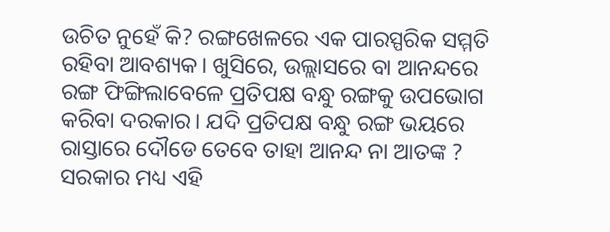ଉଚିତ ନୁହେଁ କି? ରଙ୍ଗଖେଳରେ ଏକ ପାରସ୍ପରିକ ସମ୍ମତି ରହିବା ଆବଶ୍ୟକ। ଖୁସିରେ, ଉଲ୍ଲାସରେ ବା ଆନନ୍ଦରେ ରଙ୍ଗ ଫିଙ୍ଗିଲାବେଳେ ପ୍ରତିପକ୍ଷ ବନ୍ଧୁ ରଙ୍ଗକୁ ଉପଭୋଗ କରିବା ଦରକାର। ଯଦି ପ୍ରତିପକ୍ଷ ବନ୍ଧୁ ରଙ୍ଗ ଭୟରେ ରାସ୍ତାରେ ଦୌଡେ ତେବେ ତାହା ଆନନ୍ଦ ନା ଆତଙ୍କ ?
ସରକାର ମଧ୍ୟ ଏହି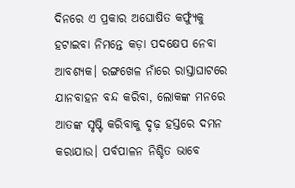ଦିନରେ ଏ ପ୍ରକାର ଅଘୋଷିତ କର୍ଫ୍ୟୁକୁ ହଟାଇବା ନିମନ୍ତେ କଡ଼ା ପଦକ୍ଷେପ ନେବା ଆବଶ୍ୟକ। ରଙ୍ଗଖେଳ ନାଁରେ ରାସ୍ତାଘାଟରେ ଯାନବାହନ ବନ୍ଦ କରିବା, ଲୋକଙ୍କ ମନରେ ଆତଙ୍କ ସୃଷ୍ଟି କରିବାକୁ ଦୃଢ଼ ହସ୍ତରେ ଦମନ କରାଯାଉ। ପର୍ବପାଳନ ନିଶ୍ଚିତ ଭାବେ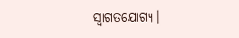ସ୍ୱାଗତଯୋଗ୍ୟ।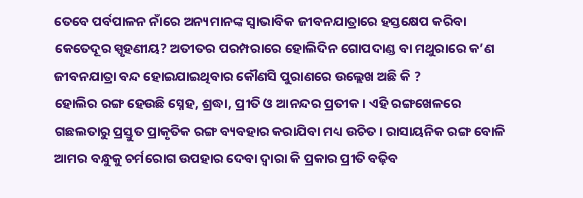ତେବେ ପର୍ବପାଳନ ନାଁରେ ଅନ୍ୟମାନଙ୍କ ସ୍ୱାଭାବିକ ଜୀବନଯାତ୍ରାରେ ହସ୍ତକ୍ଷେପ କରିବା କେତେଦୂର ସ୍ପୃହଣୀୟ? ଅତୀତର ପରମ୍ପରାରେ ହୋଲିଦିନ ଗୋପଦାଣ୍ଡ ବା ମଥୁରାରେ କ’ଣ ଜୀବନଯାତ୍ରା ବନ୍ଦ ହୋଇଯାଇଥିବାର କୌଣସି ପୁରାଣରେ ଉଲ୍ଲେଖ ଅଛି କି ?
ହୋଲିର ରଙ୍ଗ ହେଉଛି ସ୍ନେହ, ଶ୍ରଦ୍ଧା, ପ୍ରୀତି ଓ ଆନନ୍ଦର ପ୍ରତୀକ। ଏହି ରଙ୍ଗଖେଳରେ ଗଛଲତାରୁ ପ୍ରସ୍ତୁତ ପ୍ରାକୃତିକ ରଙ୍ଗ ବ୍ୟବହାର କରାଯିବା ମଧ୍ୟ ଉଚିତ। ରାସାୟନିକ ରଙ୍ଗ ବୋଳି ଆମର ବନ୍ଧୁକୁ ଚର୍ମରୋଗ ଉପହାର ଦେବା ଦ୍ୱାରା କି ପ୍ରକାର ପ୍ରୀତି ବଢ଼ିବ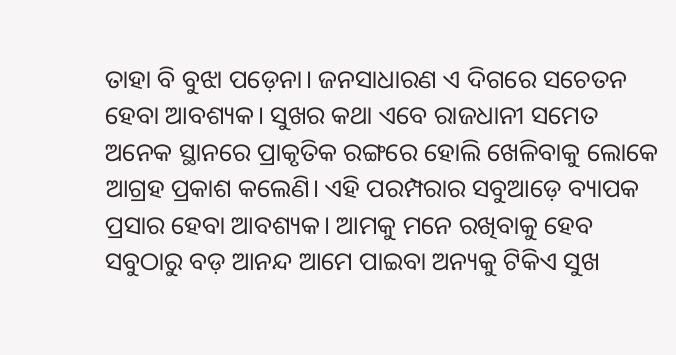ତାହା ବି ବୁଝା ପଡ଼େନା। ଜନସାଧାରଣ ଏ ଦିଗରେ ସଚେତନ ହେବା ଆବଶ୍ୟକ। ସୁଖର କଥା ଏବେ ରାଜଧାନୀ ସମେତ ଅନେକ ସ୍ଥାନରେ ପ୍ରାକୃତିକ ରଙ୍ଗରେ ହୋଲି ଖେଳିବାକୁ ଲୋକେ ଆଗ୍ରହ ପ୍ରକାଶ କଲେଣି। ଏହି ପରମ୍ପରାର ସବୁଆଡ଼େ ବ୍ୟାପକ ପ୍ରସାର ହେବା ଆବଶ୍ୟକ। ଆମକୁ ମନେ ରଖିବାକୁ ହେବ ସବୁଠାରୁ ବଡ଼ ଆନନ୍ଦ ଆମେ ପାଇବା ଅନ୍ୟକୁ ଟିକିଏ ସୁଖ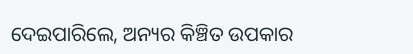ଦେଇପାରିଲେ, ଅନ୍ୟର କିଞ୍ଚିତ ଉପକାର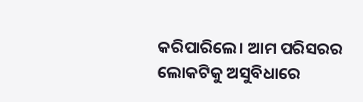କରିପାରିଲେ। ଆମ ପରିସରର ଲୋକଟିକୁ ଅସୁବିଧାରେ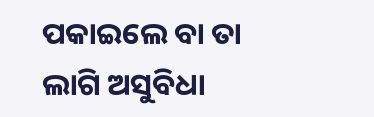ପକାଇଲେ ବା ତା ଲାଗି ଅସୁବିଧା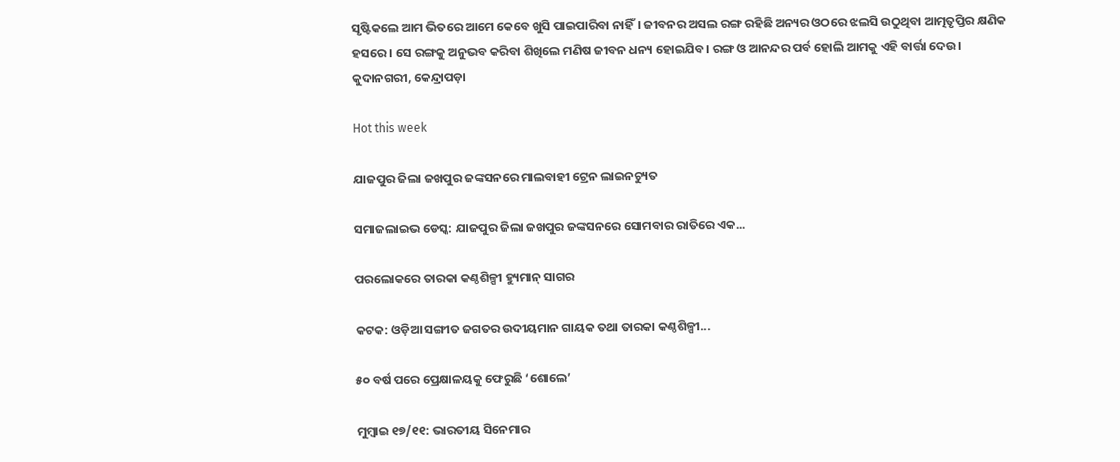ସୃଷ୍ଟିକଲେ ଆମ ଭିତରେ ଆମେ କେବେ ଖୁସି ପାଇପାରିବା ନାହିଁ। ଜୀବନର ଅସଲ ରଙ୍ଗ ରହିଛି ଅନ୍ୟର ଓଠରେ ଝଲସି ଉଠୁଥିବା ଆତ୍ମତୃପ୍ତିର କ୍ଷଣିକ ହସରେ। ସେ ରଙ୍ଗକୁ ଅନୁଭବ କରିବା ଶିଖିଲେ ମଣିଷ ଜୀବନ ଧନ୍ୟ ହୋଇଯିବ। ରଙ୍ଗ ଓ ଆନନ୍ଦର ପର୍ବ ହୋଲି ଆମକୁ ଏହି ବାର୍ତ୍ତା ଦେଉ।
କୁଦାନଗରୀ, କେନ୍ଦ୍ରାପଡ଼ା

Hot this week

ଯାଜପୁର ଜିଲା ଜଖପୁର ଜଙ୍କସନରେ ମାଲବାହୀ ଟ୍ରେନ ଲାଇନଚ୍ୟୁତ

ସମାଜଲାଇଭ ଡେସ୍କ: ଯାଜପୁର ଜିଲା ଜଖପୁର ଜଙ୍କସନରେ ସୋମବାର ରାତିରେ ଏକ...

ପରଲୋକରେ ତାରକା କଣ୍ଠଶିଳ୍ପୀ ହ୍ୟୁମାନ୍‌‌ ସାଗର

କଟକ: ଓଡ଼ିଆ ସଙ୍ଗୀତ ଜଗତର ଉଦୀୟମାନ ଗାୟକ ତଥା ତାରକା କଣ୍ଠଶିଳ୍ପୀ...

୫୦ ବର୍ଷ ପରେ ପ୍ରେକ୍ଷାଳୟକୁ ଫେରୁଛି ‘ଶୋଲେ’

ମୁମ୍ବାଇ ୧୭/୧୧: ଭାରତୀୟ ସିନେମାର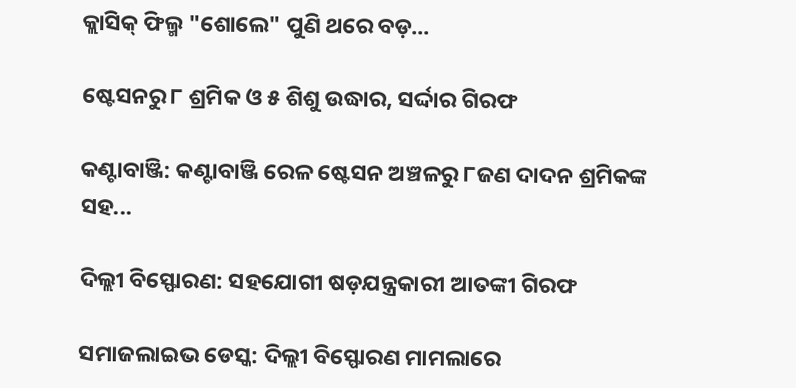କ୍ଲାସିକ୍ ଫିଲ୍ମ "ଶୋଲେ" ପୁଣି ଥରେ ବଡ଼...

ଷ୍ଟେସନରୁ ୮ ଶ୍ରମିକ ଓ ୫ ଶିଶୁ ଉଦ୍ଧାର, ସର୍ଦ୍ଦାର ଗିରଫ

କଣ୍ଟାବାଞ୍ଜି: କଣ୍ଟାବାଞ୍ଜି ରେଳ ଷ୍ଟେସନ ଅଞ୍ଚଳରୁ ୮ଜଣ ଦାଦନ ଶ୍ରମିକଙ୍କ ସହ...

ଦିଲ୍ଲୀ ବିସ୍ଫୋରଣ: ସହଯୋଗୀ ଷଡ଼ଯନ୍ତ୍ରକାରୀ ଆତଙ୍କୀ ଗିରଫ

ସମାଜଲାଇଭ ଡେସ୍କ: ଦିଲ୍ଲୀ ବିସ୍ଫୋରଣ ମାମଲାରେ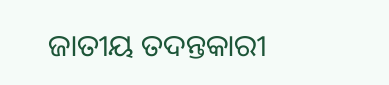ଜାତୀୟ ତଦନ୍ତକାରୀ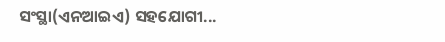ସଂସ୍ଥା(ଏନଆଇଏ) ସହଯୋଗୀ...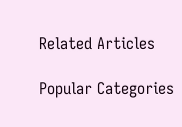Related Articles

Popular Categories